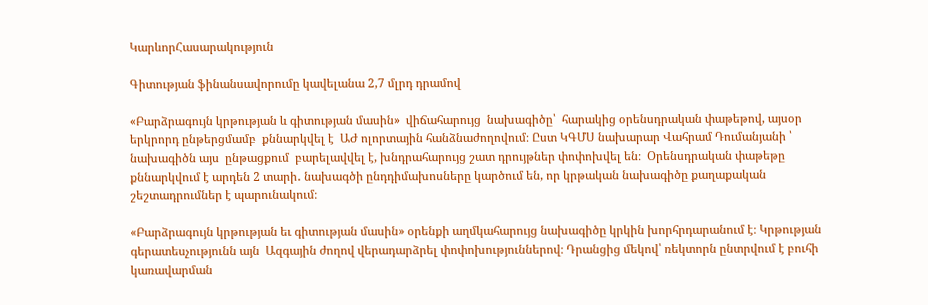ԿարևորՀասարակություն

Գիտության ֆինանսավորումը կավելանա 2,7 մլրդ դրամով

«Բարձրագույն կրթության և գիտության մասին»  վիճահարույց  նախագիծը՝  հարակից օրենսդրական փաթեթով, այսօր երկրորդ ընթերցմամբ  քննարկվել է  ԱԺ ոլորտային հանձնաժողովում։ Ըստ ԿԳՄՍ նախարար Վահրամ Դումանյանի ՝  նախագիծն այս  ընթացքում  բարելավվել է, խնդրահարույց շատ դրույթներ փոփոխվել են։  Օրենսդրական փաթեթը քննարկվում է արդեն 2 տարի․ նախագծի ընդդիմախոսները կարծում են, որ կրթական նախագիծը քաղաքական շեշտադրումներ է պարունակում։

«Բարձրագույն կրթության եւ գիտության մասին» օրենքի աղմկահարույց նախագիծը կրկին խորհրդարանում է։ Կրթության գերատեսչությունն այն  Ազգային ժողով վերադարձրել փոփոխություններով։ Դրանցից մեկով՝ ռեկտորն ընտրվում է բուհի կառավարման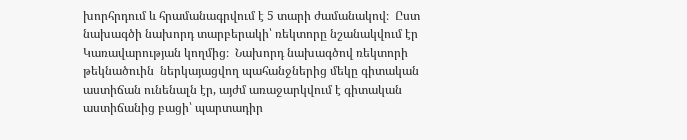խորհրդում և հրամանագրվում է 5 տարի ժամանակով։  Ըստ նախագծի նախորդ տարբերակի՝ ռեկտորը նշանակվում էր Կառավարության կողմից։  Նախորդ նախագծով ռեկտորի թեկնածուին  ներկայացվող պահանջներից մեկը գիտական աստիճան ունենալն էր, այժմ առաջարկվում է գիտական աստիճանից բացի՝ պարտադիր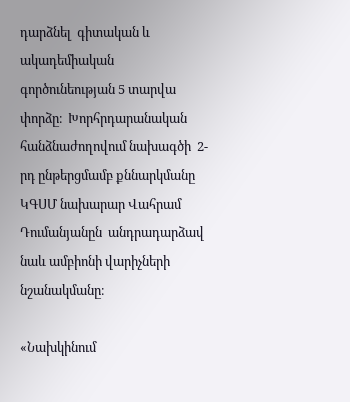դարձնել  գիտական և ակադեմիական գործունեության 5 տարվա փորձը։  Խորհրդարանական հանձնաժողովում նախագծի  2-րդ ընթերցմամբ քննարկմանը ԿԳՍՄ նախարար Վահրամ Դումանյանըն  անդրադարձավ նաև ամբիոնի վարիչների նշանակմանը։

«Նախկինում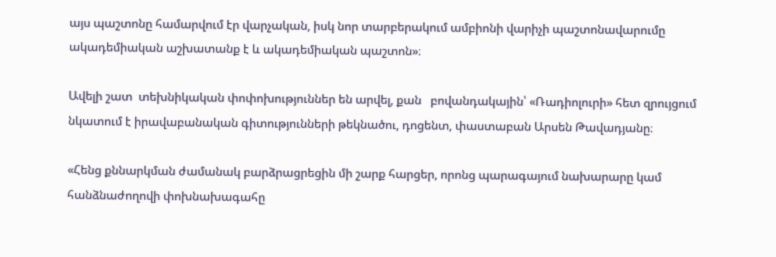այս պաշտոնը համարվում էր վարչական, իսկ նոր տարբերակում ամբիոնի վարիչի պաշտոնավարումը ակադեմիական աշխատանք է և ակադեմիական պաշտոն»։

Ավելի շատ  տեխնիկական փոփոխություններ են արվել, քան   բովանդակային՝ «Ռադիոլուրի» հետ զրույցում նկատում է իրավաբանական գիտությունների թեկնածու, դոցենտ, փաստաբան Արսեն Թավադյանը։

«Հենց քննարկման ժամանակ բարձրացրեցին մի շարք հարցեր, որոնց պարագայում նախարարը կամ հանձնաժողովի փոխնախագահը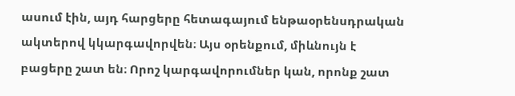ասում էին, այդ հարցերը հետագայում ենթաօրենսդրական ակտերով կկարգավորվեն։ Այս օրենքում, միևնույն է բացերը շատ են։ Որոշ կարգավորումներ կան, որոնք շատ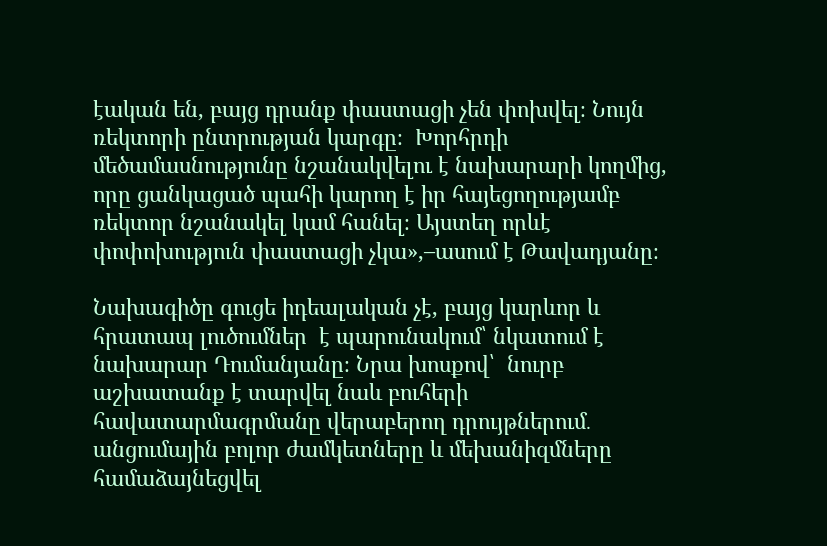էական են, բայց դրանք փաստացի չեն փոխվել։ Նույն ռեկտորի ընտրության կարգը։  Խորհրդի մեծամասնությունը նշանակվելու է նախարարի կողմից, որը ցանկացած պահի կարող է իր հայեցողությամբ ռեկտոր նշանակել կամ հանել։ Այստեղ որևէ փոփոխություն փաստացի չկա»,–ասում է Թավադյանը։

Նախագիծը գուցե իդեալական չէ, բայց կարևոր և հրատապ լուծումներ  է պարունակում՝ նկատում է նախարար Դումանյանը։ Նրա խոսքով՝  նուրբ աշխատանք է տարվել նաև բուհերի  հավատարմագրմանը վերաբերող դրույթներում․ անցումային բոլոր ժամկետները և մեխանիզմները համաձայնեցվել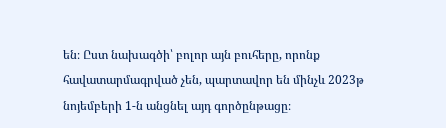են։ Ըստ նախագծի՝ բոլոր այն բուհերը, որոնք հավատարմագրված չեն, պարտավոր են մինչև 2023թ նոյեմբերի 1-ն անցնել այդ գործընթացը։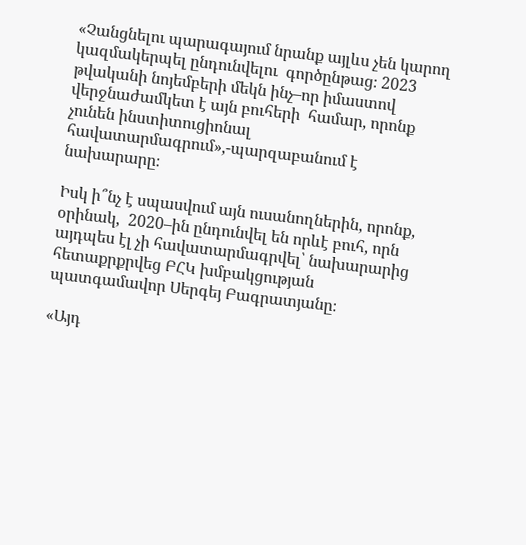«Չանցնելու պարագայում նրանք այլևս չեն կարող կազմակերպել ընդունվելու  գործընթաց։ 2023 թվականի նոյեմբերի մեկն ինչ–որ իմաստով վերջնաժամկետ է այն բուհերի  համար, որոնք չունեն ինստիտուցիոնալ հավատարմագրում»,-պարզաբանում է նախարարը։

Իսկ ի՞նչ է սպասվում այն ուսանողներին, որոնք, օրինակ,  2020–ին ընդունվել են որևէ բուհ, որն այդպես էլ չի հավատարմագրվել՝ նախարարից հետաքրքրվեց ԲՀԿ խմբակցության պատգամավոր Սերգեյ Բագրատյանը։

«Այդ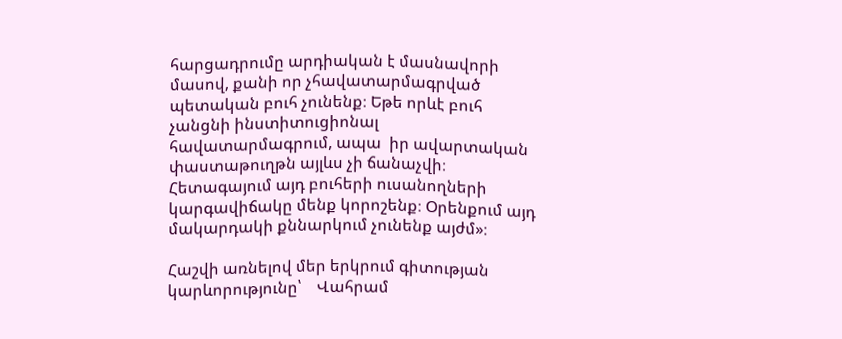հարցադրումը արդիական է մասնավորի մասով, քանի որ չհավատարմագրված պետական բուհ չունենք։ Եթե որևէ բուհ չանցնի ինստիտուցիոնալ հավատարմագրում, ապա  իր ավարտական փաստաթուղթն այլևս չի ճանաչվի։ Հետագայում այդ բուհերի ուսանողների կարգավիճակը մենք կորոշենք։ Օրենքում այդ մակարդակի քննարկում չունենք այժմ»։

Հաշվի առնելով մեր երկրում գիտության կարևորությունը՝    Վահրամ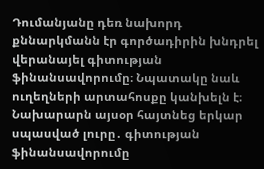Դումանյանը դեռ նախորդ քննարկմանն էր գործադիրին խնդրել վերանայել գիտության ֆինանսավորումը։ Նպատակը նաև  ուղեղների արտահոսքը կանխելն է։   Նախարարն այսօր հայտնեց երկար սպասված լուրը․ գիտության ֆինանսավորումը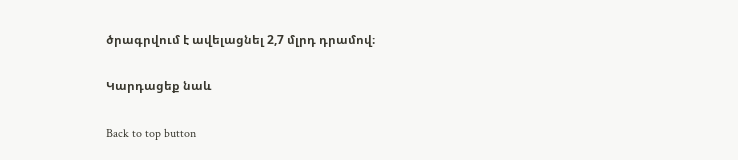ծրագրվում է ավելացնել 2,7 մլրդ դրամով։

Կարդացեք նաև

Back to top button